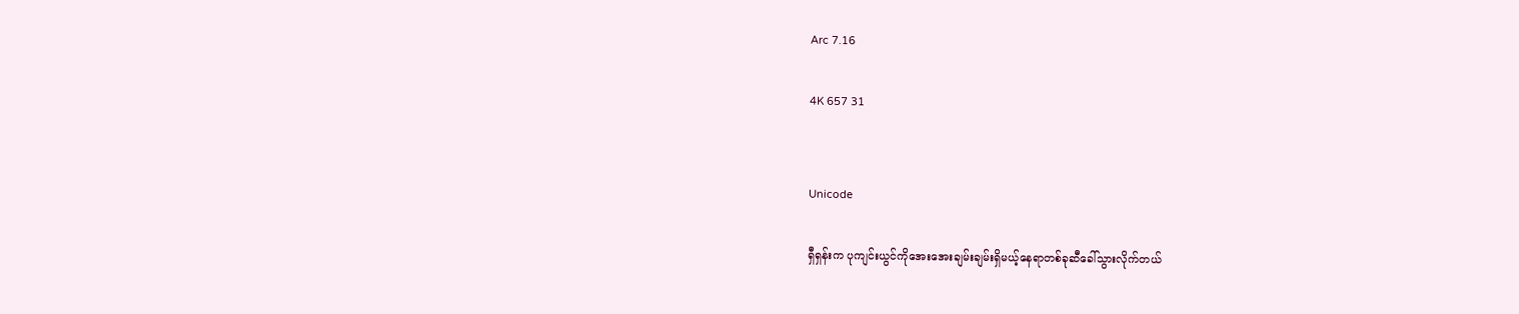Arc 7.16

4K 657 31


Unicode

ရှီရှန်းက ပုကျင်းယွင်ကိုအေးအေးချမ်းချမ်းရှိမယ့်နေရာတစ်ခုဆီခေါ်သွားလိုက်တယ်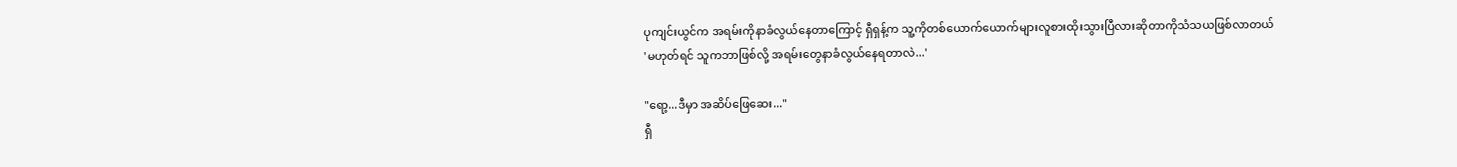ပုကျင်းယွင်က အရမ်းကိုနာခံလွယ်နေတာကြောင့် ရှီရှန့်က သူ့ကိုတစ်ယောက်ယောက်များလူစားထိုးသွားပြီလားဆိုတာကိုသံသယဖြစ်လာတယ်
'မဟုတ်ရင် သူကဘာဖြစ်လို့ အရမ်းတွေနာခံလွယ်နေရတာလဲ...'

"ရော့...ဒီမှာ အဆိပ်ဖြေဆေး..."
ရှီ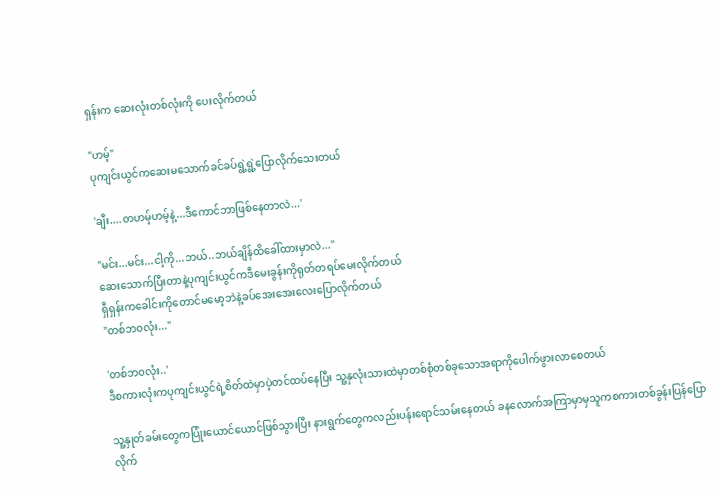ရှန်းက ဆေးလုံးတစ်လုံးကို ပေးလိုက်တယ်

"ဟမ့်"
ပုကျင်းယွင်ကဆေးမသောက်ခင်ခပ်ရွဲ့ရွဲ့ပြောလိုက်သေးတယ်

'ချီး....တဟမ့်ဟမ့်နဲ့...ဒီကောင်ဘာဖြစ်နေတာလဲ...'

"မင်း...မင်း...ငါ့ကို...ဘယ်..ဘယ်ချိန်ထိခေါ်ထားမှာလဲ..."
ဆေးသောက်ပြီးတာနဲ့ပုကျင်းယွင်ကဒီမေးခွန်းကိုရုတ်တရပ်မေးလိုက်တယ်
ရှီရှန်းကခေါင်းကိုတောင်မမော့ဘဲနဲ့ခပ်အေးအေးလေးပြောလိုက်တယ်
"တစ်ဘ၀လုံး..."

'တစ်ဘ၀လုံး..'
ဒီစကားလုံးကပုကျင်းယွင်ရဲ့စိတ်ထဲမှာပဲ့တင်ထပ်နေပြီး သူ့နှလုံးသားထဲမှာတစ်စုံတစ်ခုသောအရာကိုပေါက်ဖွားလာစေတယ်

သူ့နှုတ်ခမ်းတွေကပြုံးယောင်ယောင်ဖြစ်သွားပြီး နားရွက်တွေကလည်းပန်းရောင်သမ်းနေတယ် ခနလောက်အကြာမှာမှသူကစကားတစ်ခွန်းပြန်ပြောလိုက်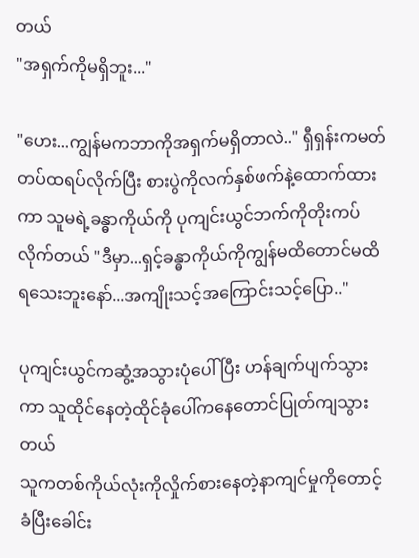တယ်
"အရှက်ကိုမရှိဘူး..."

"ဟေး...ကျွန်မကဘာကိုအရှက်မရှိတာလဲ.." ရှီရှန်းကမတ်တပ်ထရပ်လိုက်ပြီး စားပွဲကိုလက်နှစ်ဖက်နဲ့ထောက်ထားကာ သူမရဲ့ခန္ဓာကိုယ်ကို ပုကျင်းယွင်ဘက်ကိုတိုးကပ်လိုက်တယ် "ဒီမှာ...ရှင့်ခန္ဓာကိုယ်ကိုကျွန်မထိတောင်မထိရသေးဘူးနော်...အကျိုးသင့်အကြောင်းသင့်ပြော.."

ပုကျင်းယွင်ကဆွံ့အသွားပုံပေါ်ပြီး ဟန်ချက်ပျက်သွားကာ သူထိုင်နေတဲ့ထိုင်ခုံပေါ်ကနေတောင်ပြုတ်ကျသွားတယ်
သူကတစ်ကိုယ်လုံးကိုလှိုက်စားနေတဲ့နာကျင်မှုကိုတောင့်ခံပြီးခေါင်း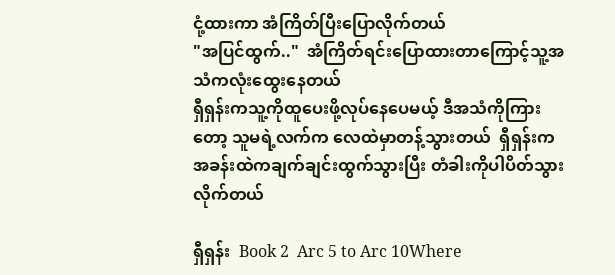ငုံ့ထားကာ အံကြိတ်ပြီးပြောလိုက်တယ်
"အပြင်ထွက်.."  အံကြိတ်ရင်းပြောထားတာကြောင့်သူ့အသံကလုံးထွေးနေတယ်
ရှီရှန်းကသူ့ကိုထူပေးဖို့လုပ်နေပေမယ့် ဒီအသံကိုကြားတော့ သူမရဲ့လက်က လေထဲမှာတန့်သွားတယ်  ရှီရှန်းက အခန်းထဲကချက်ချင်းထွက်သွားပြီး တံခါးကိုပါပိတ်သွားလိုက်တယ်

ရှီရှန်း  Book 2  Arc 5 to Arc 10Where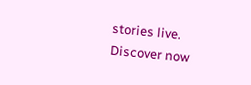stories live. Discover now